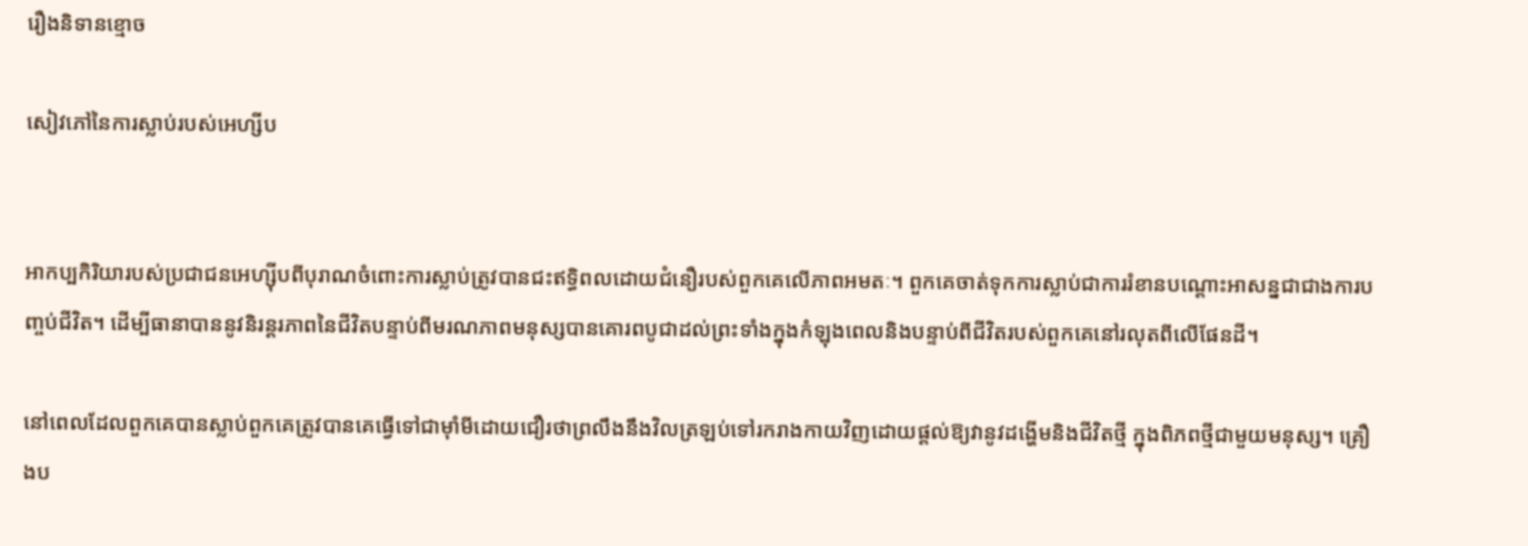រឿងនិទានខ្មោច

សៀវភៅនៃការស្លាប់របស់អេហ្សីប


អាកប្បកិរិយារបស់ប្រជាជនអេហ្ស៊ីបពីបុរាណចំពោះការស្លាប់ត្រូវបានជះឥទ្ធិពលដោយជំនឿរបស់ពួកគេលើភាពអមតៈ។ ពួកគេចាត់ទុកការស្លាប់ជាការរំខានបណ្តោះអាសន្នជាជាងការបញ្ចប់ជីវិត។ ដើម្បីធានាបាននូវនិរន្តរភាពនៃជីវិតបន្ទាប់ពីមរណភាពមនុស្សបានគោរពបូជាដល់ព្រះទាំងក្នុងកំឡុងពេលនិងបន្ទាប់ពីជីវិតរបស់ពួកគេនៅរលុតពីលើផែនដី។

នៅពេលដែលពួកគេបានស្លាប់ពួកគេត្រូវបានគេធ្វើទៅជាម៉ាំមីដោយជឿរថាព្រលឹងនឹងវិលត្រឡប់ទៅរករាងកាយវិញដោយផ្តល់ឱ្យវានូវដង្ហើមនិងជីវិតថ្មី ក្នុងពិភពថ្មីជាមួយមនុស្ស។ គ្រឿងប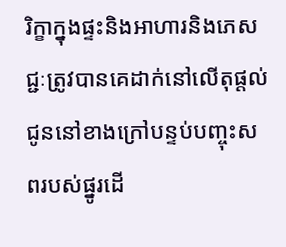រិក្ខាក្នុងផ្ទះនិងអាហារនិងភេសជ្ជៈត្រូវបានគេដាក់នៅលើតុផ្តល់ជូននៅខាងក្រៅបន្ទប់បញ្ចុះសពរបស់ផ្នូរដើ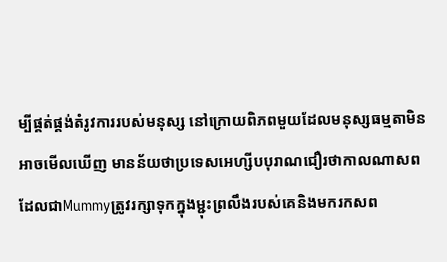ម្បីផ្គត់ផ្គង់តំរូវការរបស់មនុស្ស នៅក្រោយពិភពមួយដែលមនុស្សធម្មតាមិនអាចមើលឃើញ មានន័យថាប្រទេសអេហ្សីបបុរាណជឿរថាកាលណាសពដែលជាMummyត្រូវរក្សាទុកក្នុងម្ជុះព្រលឹងរបស់គេនិងមករកសព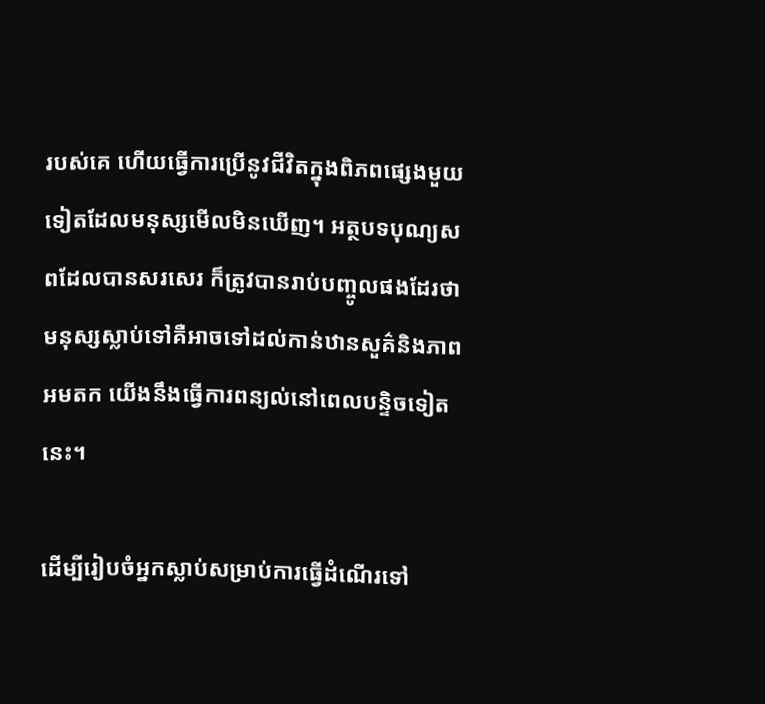របស់គេ ហើយធ្វើការប្រើនូវជីវិតក្នុងពិភពផ្សេងមួយទៀតដែលមនុស្សមើលមិនឃើញ។ អត្ថបទបុណ្យសពដែលបានសរសេរ ក៏ត្រូវបានរាប់បញ្ចូលផងដែរថាមនុស្សស្លាប់ទៅគឺអាចទៅដល់កាន់ឋានសួគ៌និងភាពអមតក យើងនឹងធ្វើការពន្យល់នៅពេលបន្ទិចទៀតនេះ។

ដើម្បីរៀបចំអ្នកស្លាប់សម្រាប់ការធ្វើដំណើរទៅ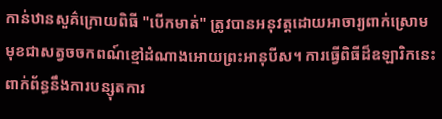កាន់ឋានសួគ៌ក្រោយពិធី "បើកមាត់" ត្រូវបានអនុវត្តដោយអាចារ្យពាក់ស្រោមមុខជាសត្វចចកពណ៍ខ្មៅដំណាងអោយព្រះអានុបីស។ ការធ្វើពិធីដ៏ឧឡារិកនេះពាក់ព័ន្ធនឹងការបន្សុតការ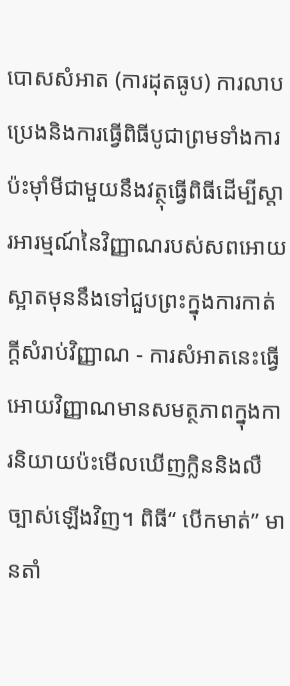បោសសំអាត (ការដុតធូប) ការលាបប្រេងនិងការធ្វើពិធីបូជាព្រមទាំងការប៉ះម៉ាំមីជាមួយនឹងវត្ថុធ្វើពិធីដើម្បីស្តារអារម្មណ៍នៃវិញ្ញាណរបស់សពអោយស្អាតមុននឹងទៅជួបព្រះក្នុងការកាត់ក្តីសំរាប់វិញ្ញាណ - ការសំអាតនេះធ្វើអោយវិញ្ញាណមានសមត្ថភាពក្នុងការនិយាយប៉ះមើលឃើញក្លិននិងលឺច្បាស់ឡើងវិញ។ ពិធី“ បើកមាត់” មានតាំ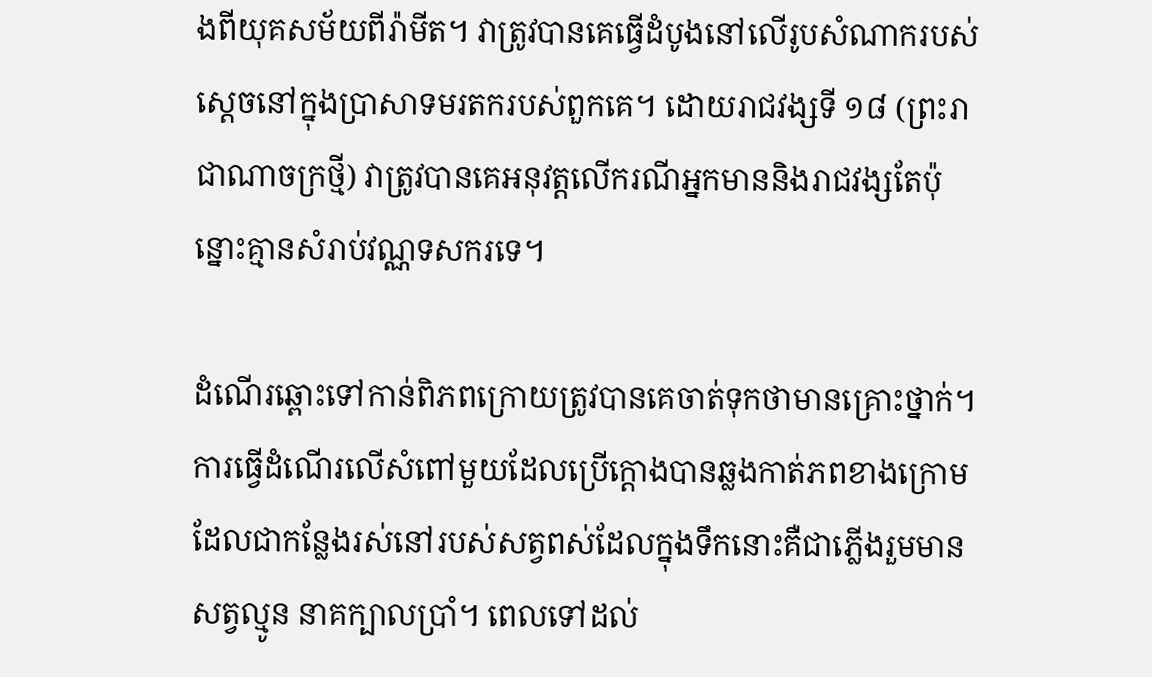ងពីយុគសម័យពីរ៉ាមីត។ វាត្រូវបានគេធ្វើដំបូងនៅលើរូបសំណាករបស់ស្តេចនៅក្នុងប្រាសាទមរតករបស់ពួកគេ។ ដោយរាជវង្សទី ១៨ (ព្រះរាជាណាចក្រថ្មី) វាត្រូវបានគេអនុវត្តលើករណីអ្នកមាននិងរាជវង្សតែប៉ុន្នោះគ្មានសំរាប់វណ្ណទសករទេ។

ដំណើរឆ្ពោះទៅកាន់ពិភពក្រោយត្រូវបានគេចាត់ទុកថាមានគ្រោះថ្នាក់។ ការធ្វើដំណើរលើសំពៅមួយដែលប្រើក្តោងបានឆ្លងកាត់ភពខាងក្រោមដែលជាកន្លែងរស់នៅរបស់សត្វពស់ដែលក្នុងទឹកនោះគឺជាភ្លើងរួមមាន សត្វល្មូន នាគក្បាលប្រាំ។ ពេលទៅដល់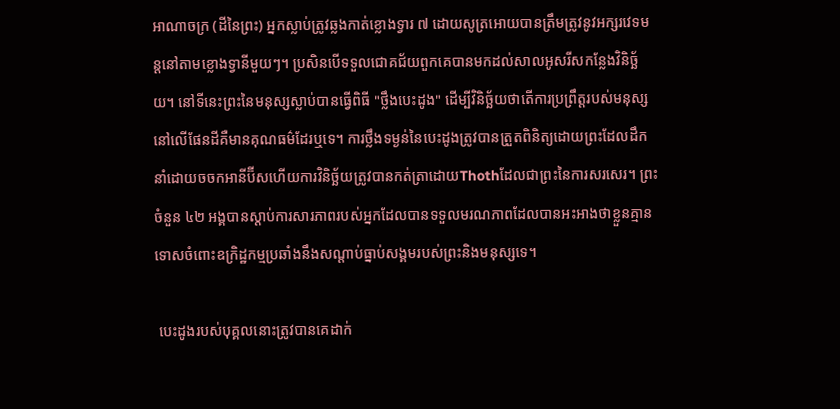អាណាចក្រ (ដីនៃព្រះ) អ្នកស្លាប់ត្រូវឆ្លងកាត់ខ្លោងទ្វារ ៧ ដោយសូត្រអោយបានត្រឹមត្រូវនូវអក្សរវេទមន្តនៅតាមខ្លោងទ្វានីមួយៗ។ ប្រសិនបើទទួលជោគជ័យពួកគេបានមកដល់សាលអូសរីសកន្លែងវិនិច្ឆ័យ។ នៅទីនេះព្រះនៃមនុស្សស្លាប់បានធ្វើពិធី "ថ្លឹងបេះដូង" ដើម្បីវិនិច្ឆ័យថាតើការប្រព្រឹត្ដរបស់មនុស្សនៅលើផែនដីគឺមានគុណធម៌ដែរឬទេ។ ការថ្លឹងទម្ងន់នៃបេះដូងត្រូវបានត្រួតពិនិត្យដោយព្រះដែលដឹកនាំដោយចចកអានីប៊ីសហើយការវិនិច្ឆ័យត្រូវបានកត់ត្រាដោយThothដែលជាព្រះនៃការសរសេរ។ ព្រះចំនួន ៤២ អង្គបានស្តាប់ការសារភាពរបស់អ្នកដែលបានទទួលមរណភាពដែលបានអះអាងថាខ្លួនគ្មានទោសចំពោះឧក្រិដ្ឋកម្មប្រឆាំងនឹងសណ្តាប់ធ្នាប់សង្គមរបស់ព្រះនិងមនុស្សទេ។

 បេះដូងរបស់បុគ្គលនោះត្រូវបានគេដាក់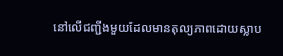នៅលើជញ្ជីងមួយដែលមានតុល្យភាពដោយស្លាប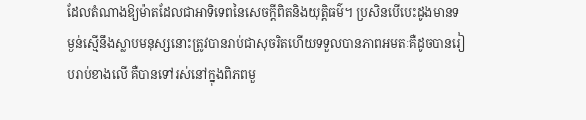ដែលតំណាងឱ្យម៉ាតដែលជាអាទិទេពនៃសេចក្តីពិតនិងយុត្តិធម៌។ ប្រសិនបើបេះដូងមានទម្ងន់ស្មើនឹងស្លាបមនុស្សនោះត្រូវបានរាប់ជាសុចរិតហើយទទួលបានភាពអមតៈគឺដូចបានរៀបរាប់ខាងលើ គឺបានទៅរស់នៅក្នុងពិភពមួ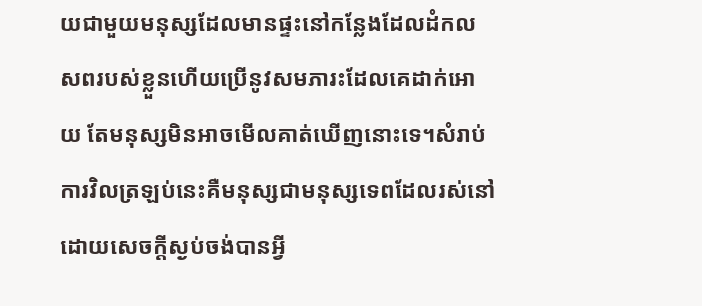យជាមួយមនុស្សដែលមានផ្ទះនៅកន្លែងដែលដំកលសពរបស់ខ្លួនហើយប្រើនូវសមភារះដែលគេដាក់អោយ តែមនុស្សមិនអាចមើលគាត់ឃើញនោះទេ។សំរាប់ការវិលត្រឡប់នេះគឺមនុស្សជាមនុស្សទេពដែលរស់នៅដោយសេចក្តីស្ងប់ចង់បានអ្វី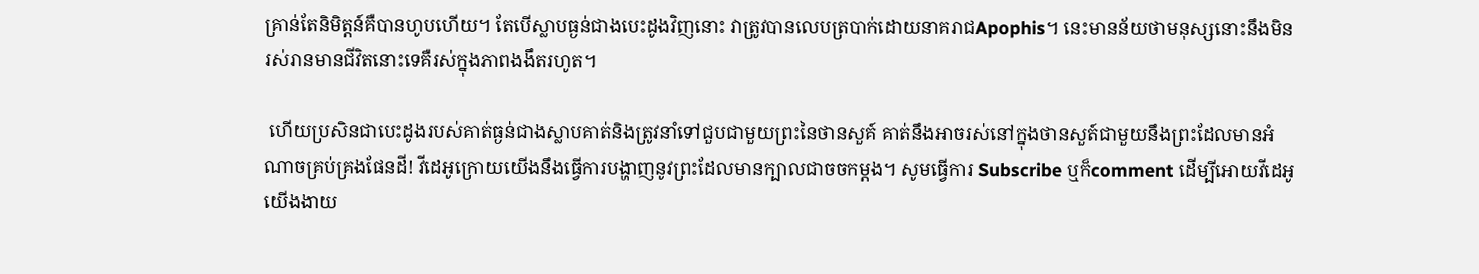គ្រាន់តែនិមិត្តន៍គឺបានហូបហើយ។ តែបើស្លាបធ្ងន់ជាងបេះដូងវិញនោះ វាត្រូវបានលេបត្របាក់ដោយនាគរាជApophis។ នេះមានន័យថាមនុស្សនោះនឹងមិនរស់រានមានជីវិតនោះទេគឺរស់ក្នុងភាពងងឹតរហូត។

 ហើយប្រសិនជាបេះដូងរបស់គាត់ធ្ងន់ជាងស្លាបគាត់និងត្រូវនាំទៅជួបជាមួយព្រះនៃថានសួគ៍ គាត់នឹងអាចរស់នៅក្នុងថានសួត៍ជាមួយនឹងព្រះដែលមានអំណាចគ្រប់គ្រងផែនដី! វីដេអូក្រោយយើងនឹងធ្វើការបង្ហាញនូវព្រះដែលមានក្បាលជាចចកម្តង។ សូមធ្វើការ Subscribe ឬក៏comment ដើម្បីអោយវីដេអូយើងងាយ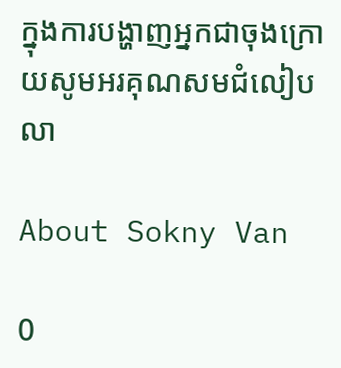ក្នុងការបង្ហាញអ្នកជាចុងក្រោយសូមអរគុណសមជំលៀបលា

About Sokny Van

0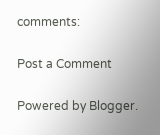comments:

Post a Comment

Powered by Blogger.